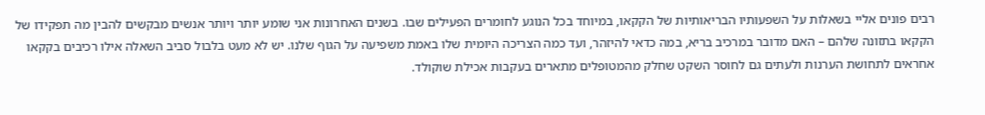רבים פונים אליי בשאלות על השפעותיו הבריאותיות של הקקאו, במיוחד בכל הנוגע לחומרים הפעילים שבו. בשנים האחרונות אני שומע יותר ויותר אנשים מבקשים להבין מה תפקידו של הקקאו בתזונה שלהם – האם מדובר במרכיב בריא, במה כדאי להיזהר, ועד כמה הצריכה היומית שלו באמת משפיעה על הגוף שלנו. יש לא מעט בלבול סביב השאלה אילו רכיבים בקקאו אחראים לתחושת הערנות ולעתים גם לחוסר השקט שחלק מהמטופלים מתארים בעקבות אכילת שוקולד.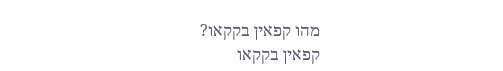מהו קפאין בקקאו?
קפאין בקקאו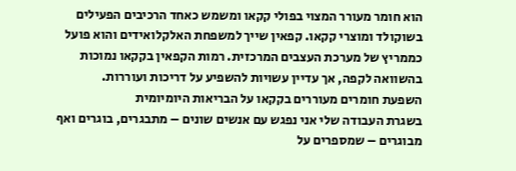הוא חומר מעורר המצוי בפולי קקאו ומשמש כאחד הרכיבים הפעילים בשוקולד ומוצרי קקאו. קפאין שייך למשפחת האלקלואידים והוא פועל כממריץ של מערכת העצבים המרכזית. רמות הקפאין בקקאו נמוכות בהשוואה לקפה, אך עדיין עשויות להשפיע על דריכות ועוררות.
השפעת חומרים מעוררים בקקאו על הבריאות היומיומית
בשגרת העבודה שלי אני נפגש עם אנשים שונים – מתבגרים, בוגרים ואף מבוגרים – שמספרים על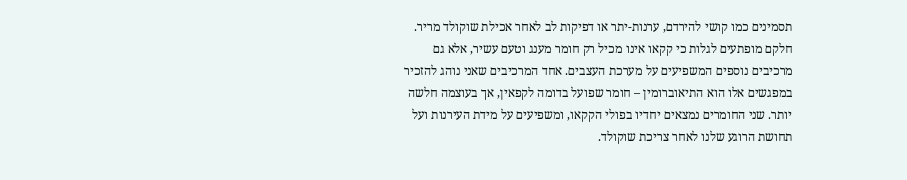תסמינים כמו קושי להירדם, ערנות-יתר או דפיקות לב לאחר אכילת שוקולד מריר. חלקם מופתעים לגלות כי קקאו אינו מכיל רק חומר מענג וטעם עשיר, אלא גם מרכיבים נוספים המשפיעים על מערכת העצבים. אחד המרכיבים שאני נוהג להזכיר במפגשים אלו הוא התיאוברומין – חומר שפועל בדומה לקפאין, אך בעוצמה חלשה יותר. שני החומרים נמצאים יחדיו בפולי הקקאו, ומשפיעים על מידת העירנות ועל תחושת הרוגע שלנו לאחר צריכת שוקולד.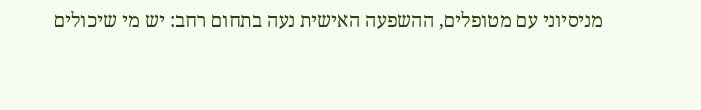מניסיוני עם מטופלים, ההשפעה האישית נעה בתחום רחב: יש מי שיכולים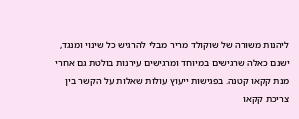ליהנות משורה של שוקולד מריר מבלי להרגיש כל שינוי ומנגד, ישנם כאלה שרגישים במיוחד ומרגישים עירנות בולטת גם אחרי מנת קקאו קטנה. בפגישות ייעוץ עולות שאלות על הקשר בין צריכת קקאו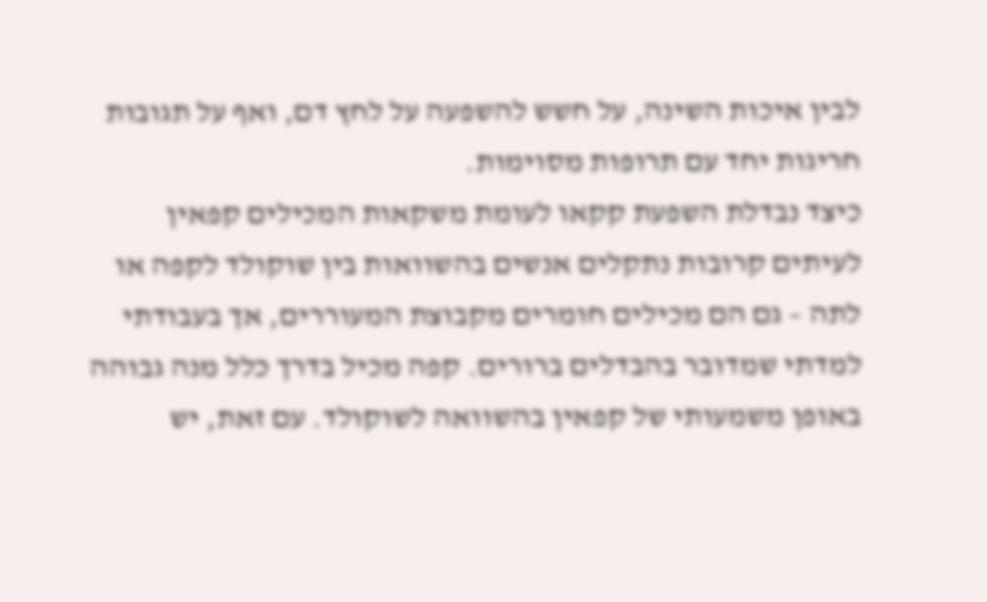לבין איכות השינה, על חשש להשפעה על לחץ דם, ואף על תגובות חריגות יחד עם תרופות מסוימות.
כיצד נבדלת השפעת קקאו לעומת משקאות המכילים קפאין
לעיתים קרובות נתקלים אנשים בהשוואות בין שוקולד לקפה או לתה – גם הם מכילים חומרים מקבוצת המעוררים, אך בעבודתי למדתי שמדובר בהבדלים ברורים. קפה מכיל בדרך כלל מנה גבוהה באופן משמעותי של קפאין בהשוואה לשוקולד. עם זאת, יש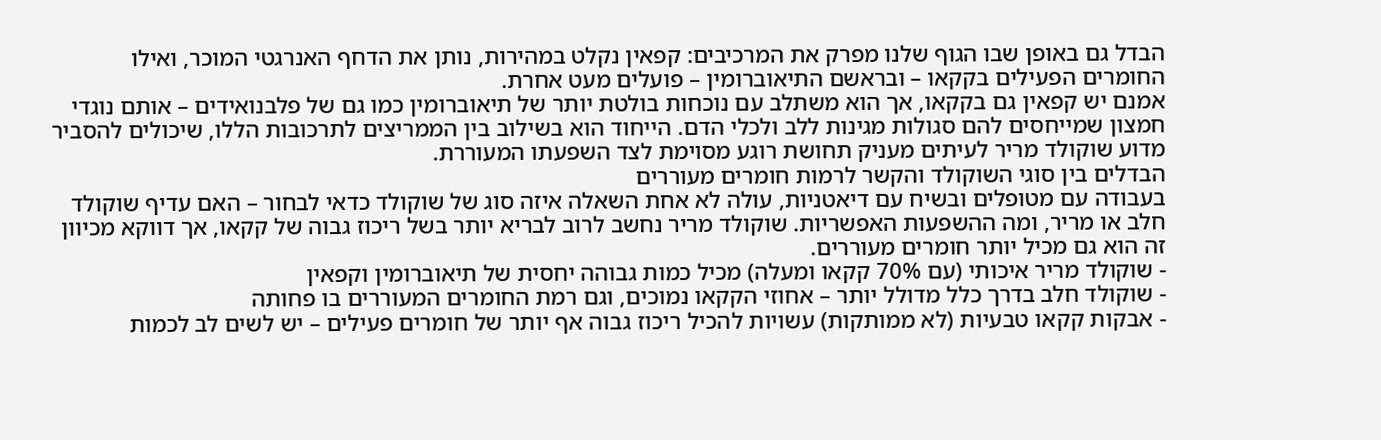הבדל גם באופן שבו הגוף שלנו מפרק את המרכיבים: קפאין נקלט במהירות, נותן את הדחף האנרגטי המוכר, ואילו החומרים הפעילים בקקאו – ובראשם התיאוברומין – פועלים מעט אחרת.
אמנם יש קפאין גם בקקאו, אך הוא משתלב עם נוכחות בולטת יותר של תיאוברומין כמו גם של פלבנואידים – אותם נוגדי חמצון שמייחסים להם סגולות מגינות ללב ולכלי הדם. הייחוד הוא בשילוב בין הממריצים לתרכובות הללו, שיכולים להסביר מדוע שוקולד מריר לעיתים מעניק תחושת רוגע מסוימת לצד השפעתו המעוררת.
הבדלים בין סוגי השוקולד והקשר לרמות חומרים מעוררים
בעבודה עם מטופלים ובשיח עם דיאטניות, עולה לא אחת השאלה איזה סוג של שוקולד כדאי לבחור – האם עדיף שוקולד חלב או מריר, ומה ההשפעות האפשריות. שוקולד מריר נחשב לרוב לבריא יותר בשל ריכוז גבוה של קקאו, אך דווקא מכיוון זה הוא גם מכיל יותר חומרים מעוררים.
- שוקולד מריר איכותי (עם 70% קקאו ומעלה) מכיל כמות גבוהה יחסית של תיאוברומין וקפאין
- שוקולד חלב בדרך כלל מדולל יותר – אחוזי הקקאו נמוכים, וגם רמת החומרים המעוררים בו פחותה
- אבקות קקאו טבעיות (לא ממותקות) עשויות להכיל ריכוז גבוה אף יותר של חומרים פעילים – יש לשים לב לכמות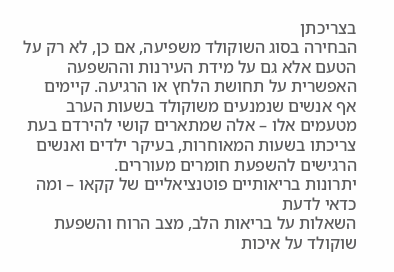בצריכתן
הבחירה בסוג השוקולד משפיעה, אם כן, לא רק על הטעם אלא גם על מידת העירנות וההשפעה האפשרית על תחושת הלחץ או הרגיעה. קיימים אף אנשים שנמנעים משוקולד בשעות הערב מטעמים אלו – אלה שמתארים קושי להירדם בעת צריכתו בשעות המאוחרות, בעיקר ילדים ואנשים הרגישים להשפעת חומרים מעוררים.
יתרונות בריאותיים פוטנציאליים של קקאו – ומה כדאי לדעת
השאלות על בריאות הלב, מצב הרוח והשפעת שוקולד על איכות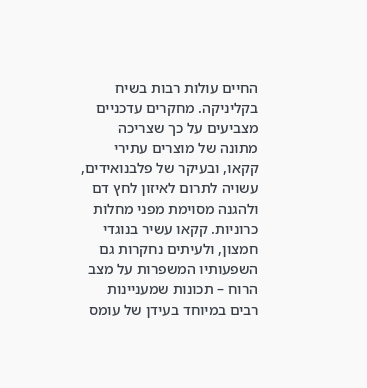החיים עולות רבות בשיח בקליניקה. מחקרים עדכניים מצביעים על כך שצריכה מתונה של מוצרים עתירי קקאו, ובעיקר של פלבנואידים, עשויה לתרום לאיזון לחץ דם ולהגנה מסוימת מפני מחלות כרוניות. קקאו עשיר בנוגדי חמצון, ולעיתים נחקרות גם השפעותיו המשפרות על מצב הרוח – תכונות שמעניינות רבים במיוחד בעידן של עומס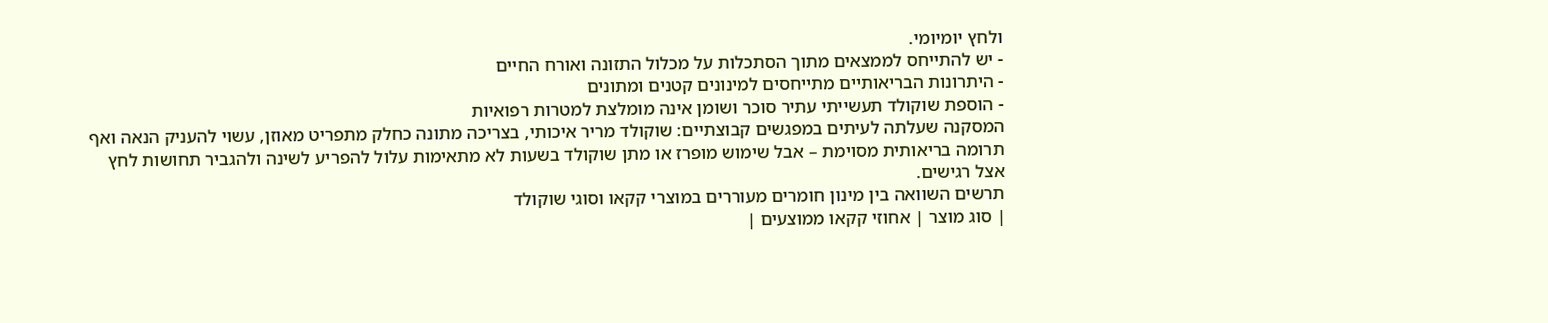ולחץ יומיומי.
- יש להתייחס לממצאים מתוך הסתכלות על מכלול התזונה ואורח החיים
- היתרונות הבריאותיים מתייחסים למינונים קטנים ומתונים
- הוספת שוקולד תעשייתי עתיר סוכר ושומן אינה מומלצת למטרות רפואיות
המסקנה שעלתה לעיתים במפגשים קבוצתיים: שוקולד מריר איכותי, בצריכה מתונה כחלק מתפריט מאוזן, עשוי להעניק הנאה ואף תרומה בריאותית מסוימת – אבל שימוש מופרז או מתן שוקולד בשעות לא מתאימות עלול להפריע לשינה ולהגביר תחושות לחץ אצל רגישים.
תרשים השוואה בין מינון חומרים מעוררים במוצרי קקאו וסוגי שוקולד
| סוג מוצר | אחוזי קקאו ממוצעים |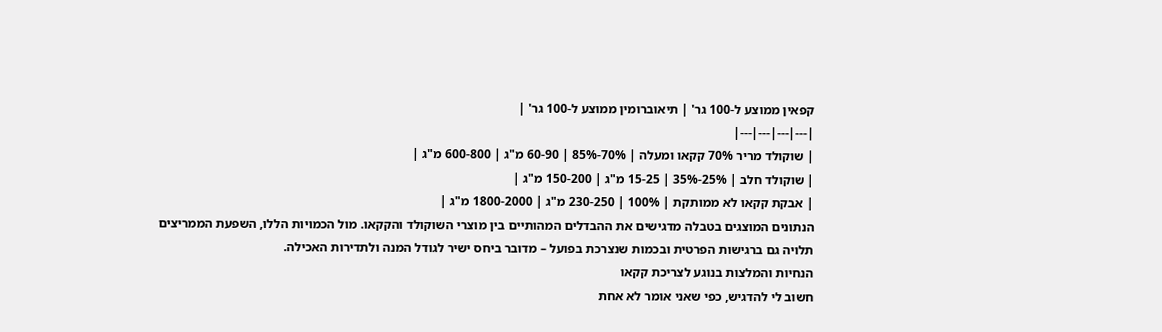קפאין ממוצע ל-100 גר' | תיאוברומין ממוצע ל-100 גר' |
|---|---|---|---|
| שוקולד מריר 70% קקאו ומעלה | 70%-85% | 60-90 מ"ג | 600-800 מ"ג |
| שוקולד חלב | 25%-35% | 15-25 מ"ג | 150-200 מ"ג |
| אבקת קקאו לא ממותקת | 100% | 230-250 מ"ג | 1800-2000 מ"ג |
הנתונים המוצגים בטבלה מדגישים את ההבדלים המהותיים בין מוצרי השוקולד והקקאו. מול הכמויות הללו, השפעת הממריצים תלויה גם ברגישות הפרטית ובכמות שנצרכת בפועל – מדובר ביחס ישיר לגודל המנה ולתדירות האכילה.
הנחיות והמלצות בנוגע לצריכת קקאו
חשוב לי להדגיש, כפי שאני אומר לא אחת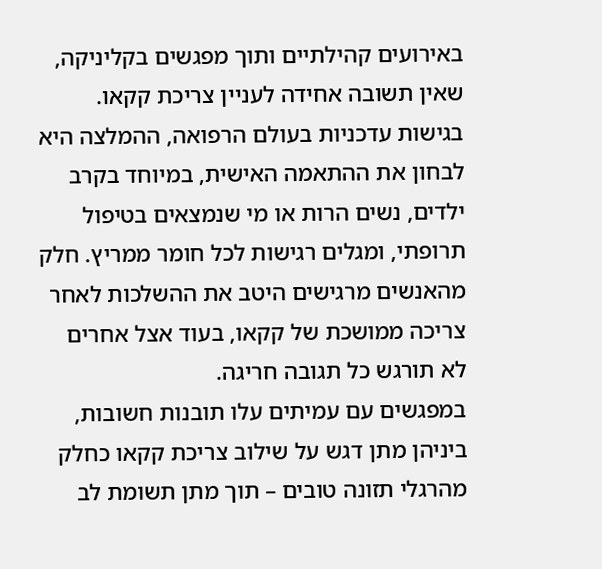באירועים קהילתיים ותוך מפגשים בקליניקה, שאין תשובה אחידה לעניין צריכת קקאו. בגישות עדכניות בעולם הרפואה, ההמלצה היא לבחון את ההתאמה האישית, במיוחד בקרב ילדים, נשים הרות או מי שנמצאים בטיפול תרופתי, ומגלים רגישות לכל חומר ממריץ. חלק מהאנשים מרגישים היטב את ההשלכות לאחר צריכה ממושכת של קקאו, בעוד אצל אחרים לא תורגש כל תגובה חריגה.
במפגשים עם עמיתים עלו תובנות חשובות, ביניהן מתן דגש על שילוב צריכת קקאו כחלק מהרגלי תזונה טובים – תוך מתן תשומת לב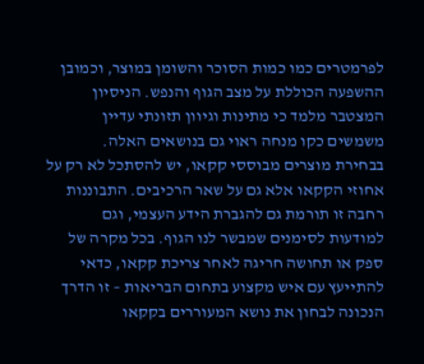לפרמטרים כמו כמות הסוכר והשומן במוצר, וכמובן ההשפעה הכוללת על מצב הגוף והנפש. הניסיון המצטבר מלמד כי מתינות וגיוון תזונתי עדיין משמשים כקו מנחה ראוי גם בנושאים האלה.
בבחירת מוצרים מבוססי קקאו, יש להסתכל לא רק על אחוזי הקקאו אלא גם על שאר הרכיבים. התבוננות רחבה זו תורמת גם להגברת הידע העצמי, וגם למודעות לסימנים שמבשר לנו הגוף. בכל מקרה של ספק או תחושה חריגה לאחר צריכת קקאו, כדאי להתייעץ עם איש מקצוע בתחום הבריאות – זו הדרך הנכונה לבחון את נושא המעוררים בקקאו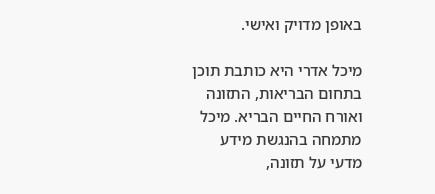באופן מדויק ואישי.

מיכל אדרי היא כותבת תוכן בתחום הבריאות, התזונה ואורח החיים הבריא. מיכל מתמחה בהנגשת מידע מדעי על תזונה,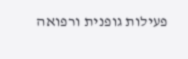פעילות גופנית ורפואה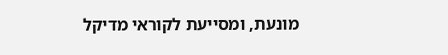מונעת, ומסייעת לקוראי מדיקל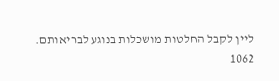ליין לקבל החלטות מושכלות בנוגע לבריאותם.
1062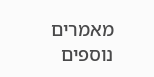מאמרים נוספים